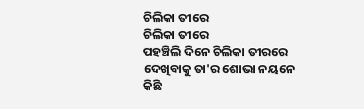ଚିଲିକା ତୀରେ
ଚିଲିକା ତୀରେ
ପହଞ୍ଚିଲି ଦିନେ ଚିଲିକା ତୀରରେ
ଦେଖିବାକୁ ତା'ର ଶୋଭା ନୟନେ
କିଛି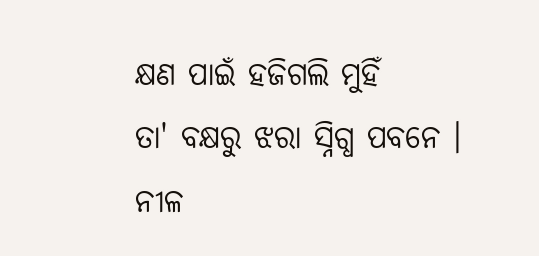କ୍ଷଣ ପାଇଁ ହଜିଗଲି ମୁହିଁ
ତା' ବକ୍ଷରୁ ଝରା ସ୍ନିଗ୍ଧ ପବନେ ।
ନୀଳ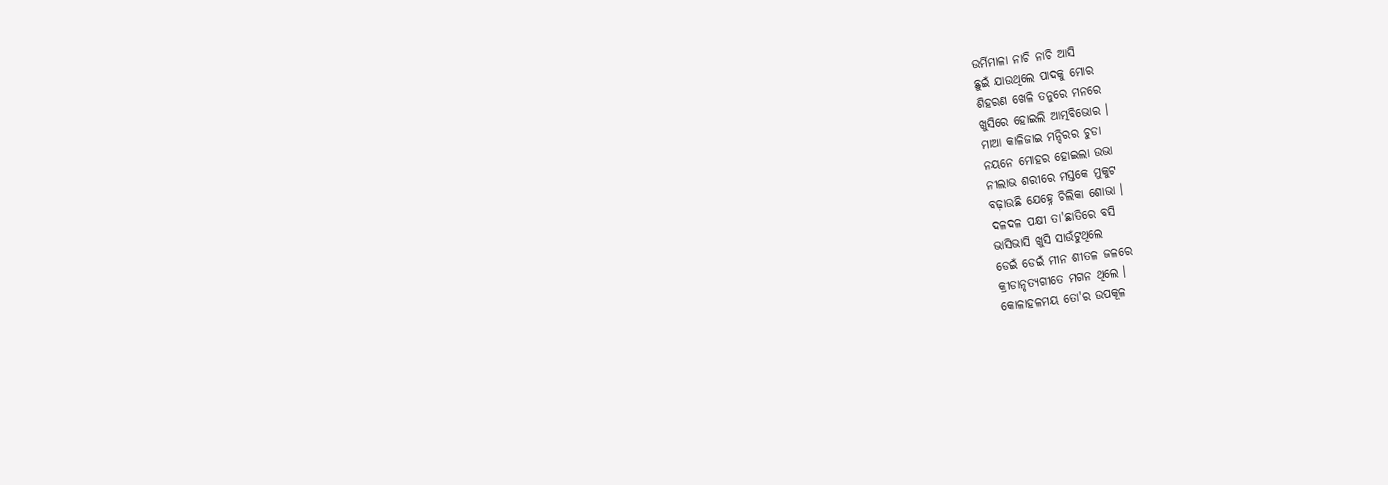ଉର୍ମିମାଳା ନାଚି ନାଚି ଆସି
ଛୁଇଁ ଯାଉଥିଲେ ପାଦକୁ ମୋର
ଶିହରଣ ଖେଳି ତନୁରେ ମନରେ
ଖୁସିରେ ହୋଇଲି ଆତ୍ମବିଭୋର ।
ମାଆ କାଳିଜାଇ ମନ୍ଦିରର ଚୁଡା
ନୟନେ ମୋହର ହୋଇଲା ଉଭା
ନୀଲାଭ ଶରୀରେ ମସ୍ତକେ ମୁକୁଟ
ବଢ଼ାଉଛି ଯେହ୍ନେ ଚିଲିକା ଶୋଭା ।
ଦଳଦଳ ପକ୍ଷୀ ତା'ଛାତିରେ ବସି
ଭାସିଭାସି ଖୁସି ସାଉଁଟୁଥିଲେ
ଡେଇଁ ଡେଇଁ ମୀନ ଶୀତଳ ଜଳରେ
କ୍ରୀଡାନୃତ୍ୟଗୀତେ ମଗନ ଥିଲେ ।
କୋଳାହଳମୟ ତୋ'ର ଉପକୂଳ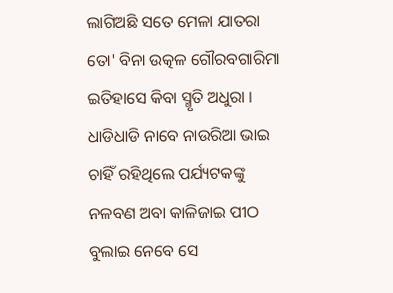ଲାଗିଅଛି ସତେ ମେଳା ଯାତରା
ତୋ' ବିନା ଉତ୍କଳ ଗୌରବଗାରିମା
ଇତିହାସେ କିବା ସ୍ମୃତି ଅଧୁରା ।
ଧାଡିଧାଡି ନାବେ ନାଉରିଆ ଭାଇ
ଚାହିଁ ରହିଥିଲେ ପର୍ଯ୍ୟଟକଙ୍କୁ
ନଳବଣ ଅବା କାଳିଜାଇ ପୀଠ
ବୁଲାଇ ନେବେ ସେ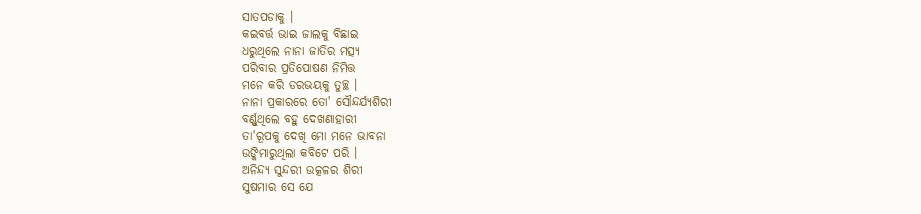ସାତପଡାକୁ ।
କଇବର୍ତ୍ତ ଭାଇ ଜାଲକୁ ବିଛାଇ
ଧରୁଥିଲେ ନାନା ଜାତିର ମତ୍ସ୍ୟ
ପରିବାର ପ୍ରତିପୋଷଣ ନିମିତ୍ତ
ମନେ କରି ଡରଭୟକୁ ତୁଚ୍ଛ ।
ନାନା ପ୍ରକାରରେ ତୋ' ସୌନ୍ଦର୍ଯ୍ୟଶିରୀ
ବର୍ଣ୍ଣୁଥିଲେ ବହୁ ଦେଖଣାହାରୀ
ତା'ରୂପକୁ ଦେଖି ମୋ ମନେ ଭାବନା
ଉଙ୍କିମାରୁଥିଲା କବିଟେ ପରି ।
ଅନିନ୍ଦ୍ୟ ସୁନ୍ଦରୀ ଉତ୍କଳର ଶିରୀ
ସୁଷମାର ସେ ଯେ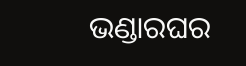ଭଣ୍ଡାରଘର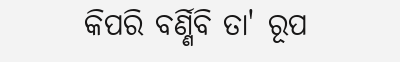କିପରି ବର୍ଣ୍ଣିବି ତା' ରୂପ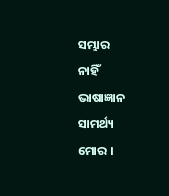ସମ୍ଭାର
ନାହିଁ ଭାଷାଜ୍ଞାନ ସାମର୍ଥ୍ୟ ମୋର ।